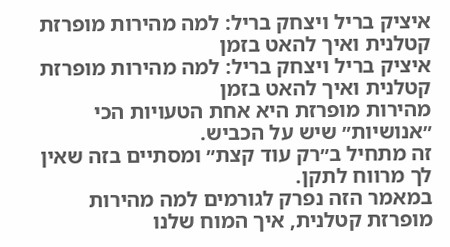איציק בריל ויצחק בריל: למה מהירות מופרזת קטלנית ואיך להאט בזמן
איציק בריל ויצחק בריל: למה מהירות מופרזת קטלנית ואיך להאט בזמן
מהירות מופרזת היא אחת הטעויות הכי ״אנושיות״ שיש על הכביש.
זה מתחיל ב״רק עוד קצת״ ומסתיים בזה שאין לך מרווח לתקן.
במאמר הזה נפרק לגורמים למה מהירות מופרזת קטלנית, איך המוח שלנו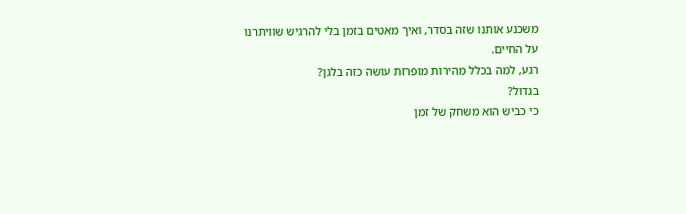משכנע אותנו שזה בסדר, ואיך מאטים בזמן בלי להרגיש שוויתרנו על החיים.
רגע, למה בכלל מהירות מופרזת עושה כזה בלגן?
בגדול?
כי כביש הוא משחק של זמן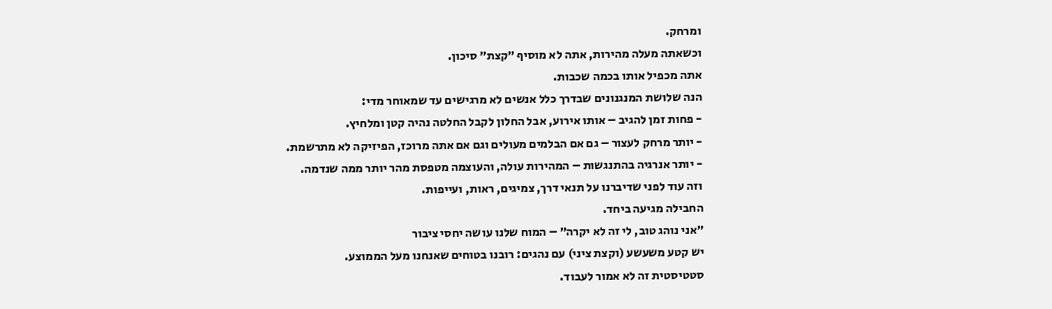ומרחק.
וכשאתה מעלה מהירות, אתה לא מוסיף ״קצת״ סיכון.
אתה מכפיל אותו בכמה שכבות.
הנה שלושת המנגנונים שבדרך כלל אנשים לא מרגישים עד שמאוחר מדי:
- פחות זמן להגיב – אותו אירוע, אבל החלון לקבל החלטה נהיה קטן ומלחיץ.
- יותר מרחק לעצור – גם אם הבלמים מעולים וגם אם אתה מרוכז, הפיזיקה לא מתרשמת.
- יותר אנרגיה בהתנגשות – המהירות עולה, והעוצמה מטפסת מהר יותר ממה שנדמה.
וזה עוד לפני שדיברנו על תנאי דרך, צמיגים, ראות, ועייפות.
החבילה מגיעה ביחד.
״אני נוהג טוב, לי זה לא יקרה״ – המוח שלנו עושה יחסי ציבור
יש קטע משעשע (וקצת ציני) עם נהגים: רובנו בטוחים שאנחנו מעל הממוצע.
סטטיסטית זה לא אמור לעבוד.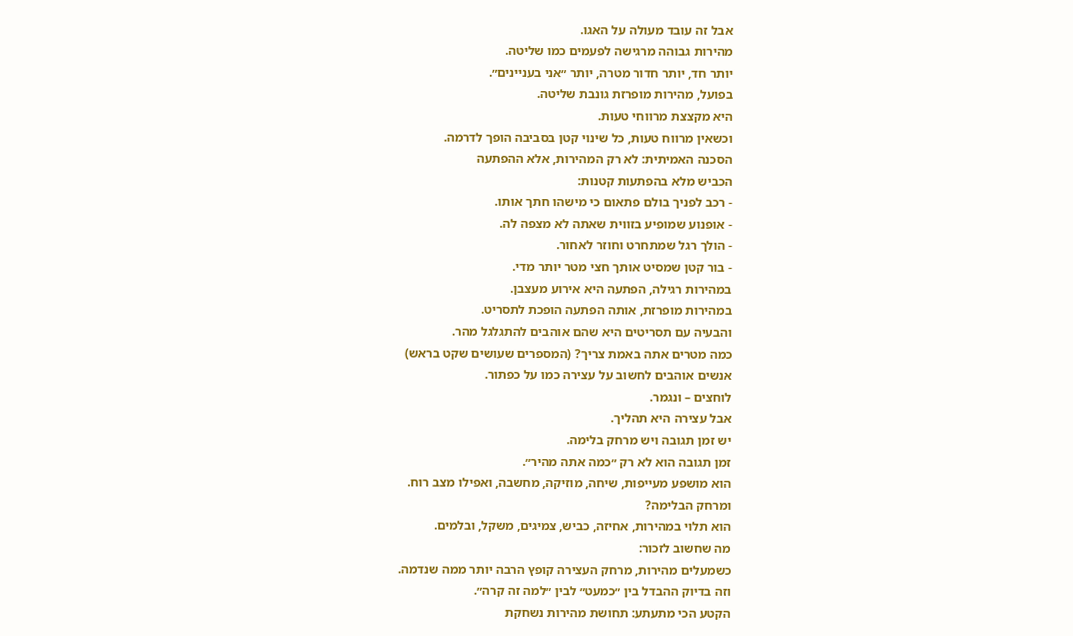אבל זה עובד מעולה על האגו.
מהירות גבוהה מרגישה לפעמים כמו שליטה.
יותר חד, יותר חדור מטרה, יותר ״אני בעניינים״.
בפועל, מהירות מופרזת גונבת שליטה.
היא מקצצת מרווחי טעות.
וכשאין מרווח טעות, כל שינוי קטן בסביבה הופך לדרמה.
הסכנה האמיתית: לא רק המהירות, אלא ההפתעה
הכביש מלא בהפתעות קטנות:
- רכב לפניך בולם פתאום כי מישהו חתך אותו.
- אופנוע שמופיע בזווית שאתה לא מצפה לה.
- הולך רגל שמתחרט וחוזר לאחור.
- בור קטן שמסיט אותך חצי מטר יותר מדי.
במהירות רגילה, הפתעה היא אירוע מעצבן.
במהירות מופרזת, אותה הפתעה הופכת לתסריט.
והבעיה עם תסריטים היא שהם אוהבים להתגלגל מהר.
כמה מטרים אתה באמת צריך? (המספרים שעושים שקט בראש)
אנשים אוהבים לחשוב על עצירה כמו על כפתור.
לוחצים – ונגמר.
אבל עצירה היא תהליך.
יש זמן תגובה ויש מרחק בלימה.
זמן תגובה הוא לא רק ״כמה אתה מהיר״.
הוא מושפע מעייפות, שיחה, מוזיקה, מחשבה, ואפילו מצב רוח.
ומרחק הבלימה?
הוא תלוי במהירות, אחיזה, כביש, צמיגים, משקל, ובלמים.
מה שחשוב לזכור:
כשמעלים מהירות, מרחק העצירה קופץ הרבה יותר ממה שנדמה.
וזה בדיוק ההבדל בין ״כמעט״ לבין ״למה זה קרה״.
הקטע הכי מתעתע: תחושת מהירות נשחקת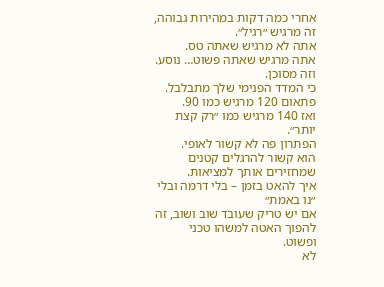אחרי כמה דקות במהירות גבוהה, זה מרגיש ״רגיל״.
אתה לא מרגיש שאתה טס.
אתה מרגיש שאתה פשוט… נוסע.
וזה מסוכן.
כי המדד הפנימי שלך מתבלבל.
פתאום 120 מרגיש כמו 90.
ואז 140 מרגיש כמו ״רק קצת יותר״.
הפתרון פה לא קשור לאופי.
הוא קשור להרגלים קטנים שמחזירים אותך למציאות.
איך להאט בזמן – בלי דרמה ובלי ״נו באמת״
אם יש טריק שעובד שוב ושוב, זה להפוך האטה למשהו טכני ופשוט.
לא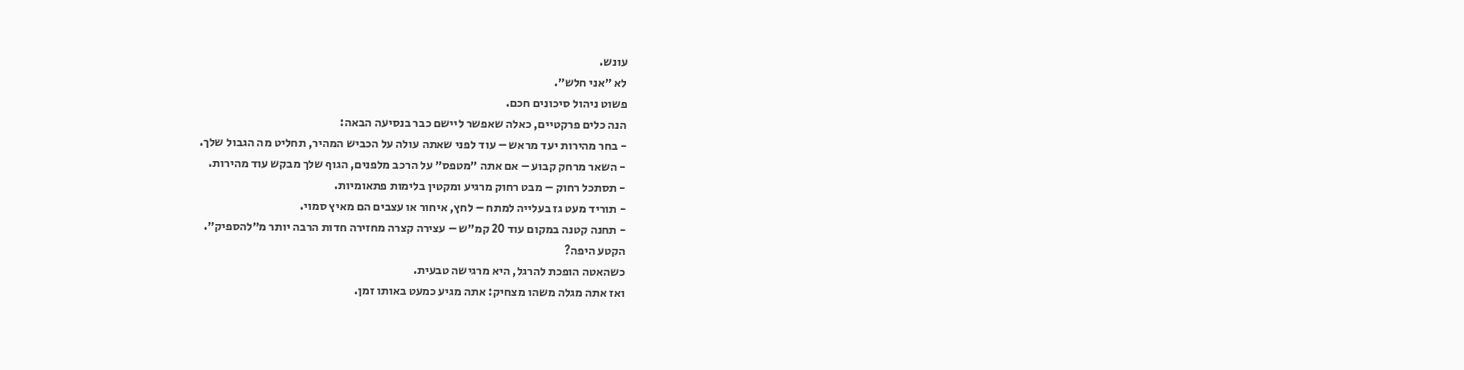עונש.
לא ״אני חלש״.
פשוט ניהול סיכונים חכם.
הנה כלים פרקטיים, כאלה שאפשר ליישם כבר בנסיעה הבאה:
- בחר מהירות יעד מראש – עוד לפני שאתה עולה על הכביש המהיר, תחליט מה הגבול שלך.
- השאר מרחק קבוע – אם אתה ״מטפס״ על הרכב מלפנים, הגוף שלך מבקש עוד מהירות.
- תסתכל רחוק – מבט רחוק מרגיע ומקטין בלימות פתאומיות.
- תוריד מעט גז בעלייה למתח – לחץ, איחור או עצבים הם מאיץ סמוי.
- תחנה קטנה במקום עוד 20 קמ״ש – עצירה קצרה מחזירה חדות הרבה יותר מ״להספיק״.
הקטע היפה?
כשהאטה הופכת להרגל, היא מרגישה טבעית.
ואז אתה מגלה משהו מצחיק: אתה מגיע כמעט באותו זמן.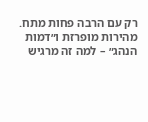רק עם הרבה פחות מתח.
מהירות מופרזת ו״דמות הנהג״ – למה זה מרגיש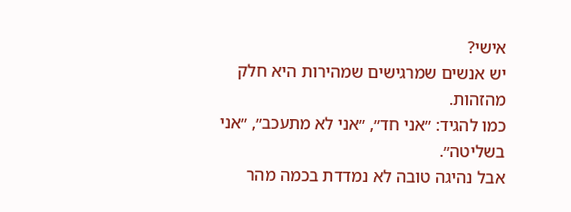אישי?
יש אנשים שמרגישים שמהירות היא חלק מהזהות.
כמו להגיד: ״אני חד״, ״אני לא מתעכב״, ״אני בשליטה״.
אבל נהיגה טובה לא נמדדת בכמה מהר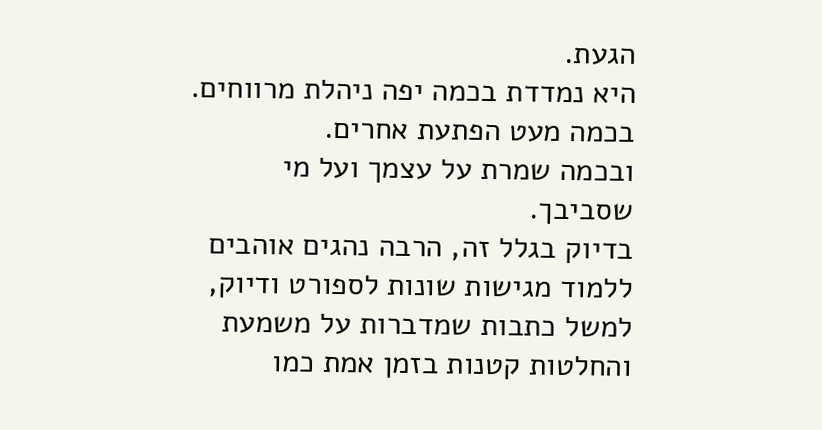הגעת.
היא נמדדת בכמה יפה ניהלת מרווחים.
בכמה מעט הפתעת אחרים.
ובכמה שמרת על עצמך ועל מי שסביבך.
בדיוק בגלל זה, הרבה נהגים אוהבים ללמוד מגישות שונות לספורט ודיוק, למשל כתבות שמדברות על משמעת והחלטות קטנות בזמן אמת כמו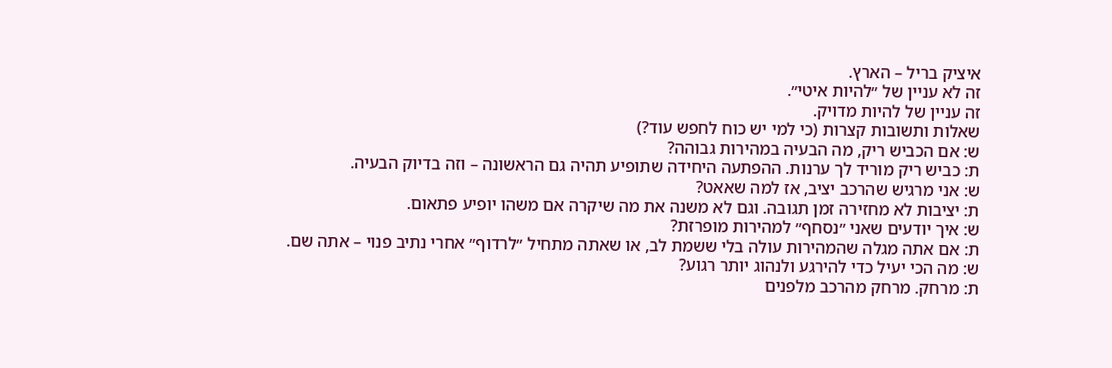איציק בריל – הארץ.
זה לא עניין של ״להיות איטי״.
זה עניין של להיות מדויק.
שאלות ותשובות קצרות (כי למי יש כוח לחפש עוד?)
ש: אם הכביש ריק, מה הבעיה במהירות גבוהה?
ת: כביש ריק מוריד לך ערנות. ההפתעה היחידה שתופיע תהיה גם הראשונה – וזה בדיוק הבעיה.
ש: אני מרגיש שהרכב יציב, אז למה שאאט?
ת: יציבות לא מחזירה זמן תגובה. וגם לא משנה את מה שיקרה אם משהו יופיע פתאום.
ש: איך יודעים שאני ״נסחף״ למהירות מופרזת?
ת: אם אתה מגלה שהמהירות עולה בלי ששמת לב, או שאתה מתחיל ״לרדוף״ אחרי נתיב פנוי – אתה שם.
ש: מה הכי יעיל כדי להירגע ולנהוג יותר רגוע?
ת: מרחק. מרחק מהרכב מלפנים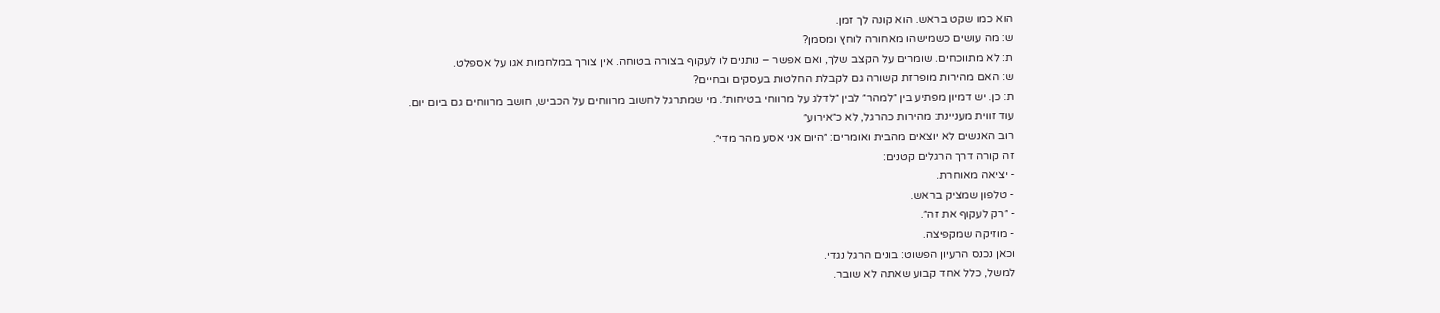הוא כמו שקט בראש. הוא קונה לך זמן.
ש: מה עושים כשמישהו מאחורה לוחץ ומסמן?
ת: לא מתווכחים. שומרים על הקצב שלך, ואם אפשר – נותנים לו לעקוף בצורה בטוחה. אין צורך במלחמות אגו על אספלט.
ש: האם מהירות מופרזת קשורה גם לקבלת החלטות בעסקים ובחיים?
ת: כן. יש דמיון מפתיע בין ״למהר״ לבין ״לדלג על מרווחי בטיחות״. מי שמתרגל לחשוב מרווחים על הכביש, חושב מרווחים גם ביום יום.
עוד זווית מעניינת: מהירות כהרגל, לא כ״אירוע״
רוב האנשים לא יוצאים מהבית ואומרים: ״היום אני אסע מהר מדי״.
זה קורה דרך הרגלים קטנים:
- יציאה מאוחרת.
- טלפון שמציק בראש.
- ״רק לעקוף את זה״.
- מוזיקה שמקפיצה.
וכאן נכנס הרעיון הפשוט: בונים הרגל נגדי.
למשל, כלל אחד קבוע שאתה לא שובר.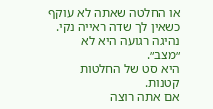או החלטה שאתה לא עוקף כשאין לך שדה ראייה נקי.
נהיגה רגועה היא לא ״מצב״.
היא סט של החלטות קטנות.
אם אתה רוצה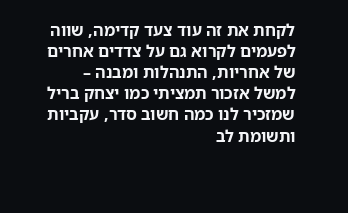לקחת את זה עוד צעד קדימה, שווה לפעמים לקרוא גם על צדדים אחרים של אחריות, התנהלות ומבנה – למשל אזכור תמציתי כמו יצחק בריל שמזכיר לנו כמה חשוב סדר, עקביות ותשומת לב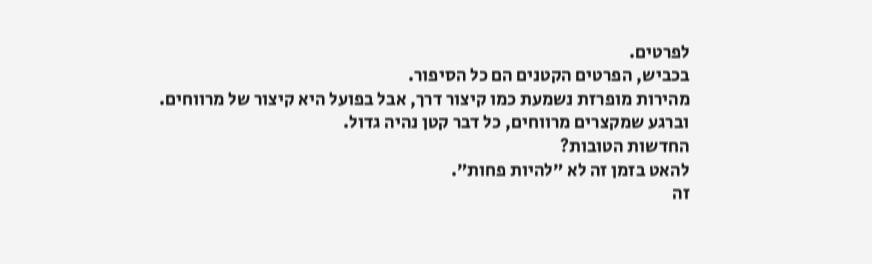לפרטים.
בכביש, הפרטים הקטנים הם כל הסיפור.
מהירות מופרזת נשמעת כמו קיצור דרך, אבל בפועל היא קיצור של מרווחים.
וברגע שמקצרים מרווחים, כל דבר קטן נהיה גדול.
החדשות הטובות?
להאט בזמן זה לא ״להיות פחות״.
זה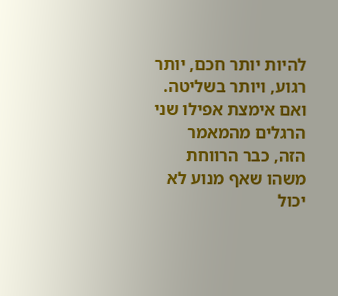להיות יותר חכם, יותר רגוע, ויותר בשליטה.
ואם אימצת אפילו שני הרגלים מהמאמר הזה, כבר הרווחת משהו שאף מנוע לא יכול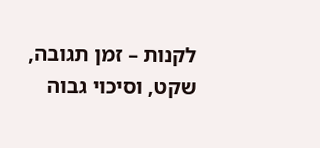לקנות – זמן תגובה, שקט, וסיכוי גבוה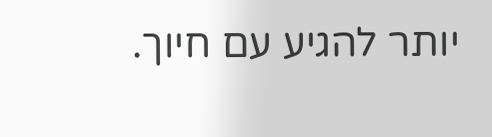יותר להגיע עם חיוך.